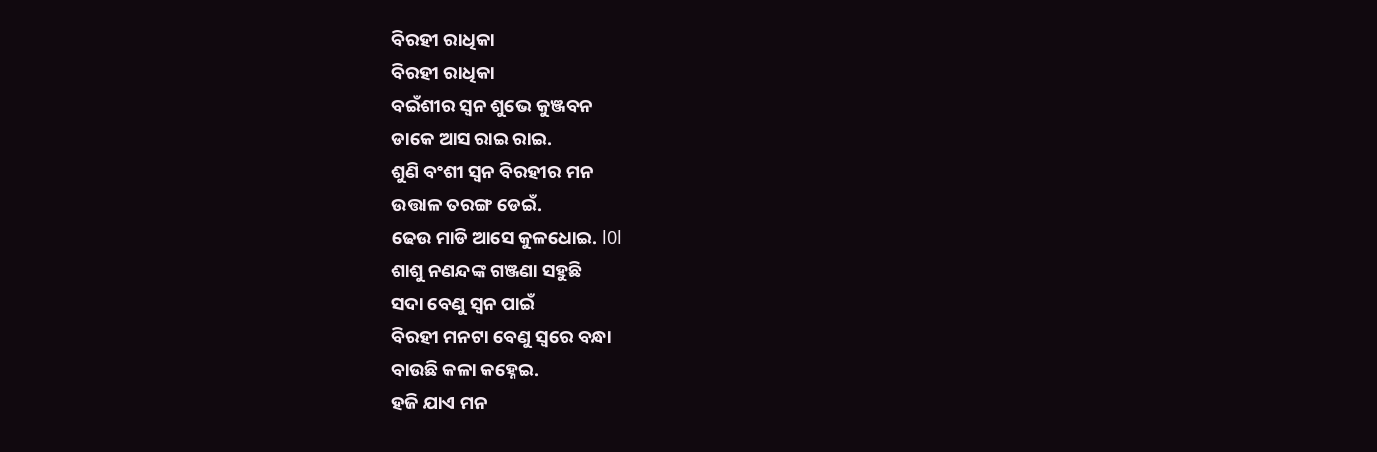ବିରହୀ ରାଧିକା
ବିରହୀ ରାଧିକା
ବଇଁଶୀର ସ୍ଵନ ଶୁଭେ କୁଞ୍ଜବନ
ଡାକେ ଆସ ରାଇ ରାଇ.
ଶୁଣି ବଂଶୀ ସ୍ଵନ ବିରହୀର ମନ
ଉତ୍ତାଳ ତରଙ୍ଗ ଡେଇଁ.
ଢେଉ ମାଡି ଆସେ କୁଳଧୋଇ. l0l
ଶାଶୁ ନଣନ୍ଦଙ୍କ ଗଞ୍ଜଣା ସହୁଛି
ସଦା ବେଣୁ ସ୍ଵନ ପାଇଁ
ବିରହୀ ମନଟା ବେଣୁ ସ୍ଵରେ ବନ୍ଧା
ବାଉଛି କଳା କହ୍ନେଇ.
ହଜି ଯାଏ ମନ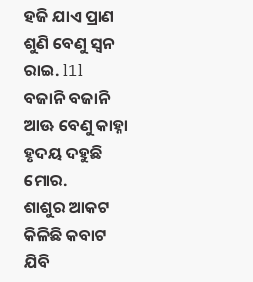ହଜି ଯାଏ ପ୍ରାଣ
ଶୁଣି ବେଣୁ ସ୍ଵନ ରାଇ. l1l
ବଜାନି ବଜାନି ଆଊ ବେଣୁ କାହ୍ନା
ହୃଦୟ ଦହୁଛି ମୋର.
ଶାଶୁର ଆକଟ କିଳିଛି କବାଟ
ଯିବି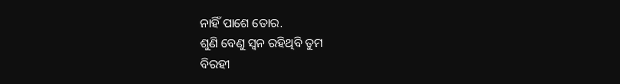ନାହିଁ ପାଶେ ତୋର.
ଶୁଣି ବେଣୁ ସ୍ଵନ ରହିଥିବି ତୁମ
ବିରହୀ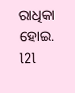ରାଧିକା ହୋଇ. l2l